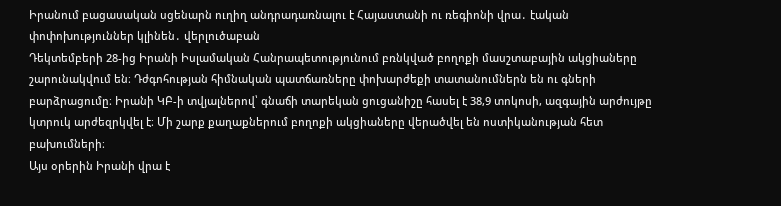Իրանում բացասական սցենարն ուղիղ անդրադառնալու է Հայաստանի ու ռեգիոնի վրա․ էական փոփոխություններ կլինեն․ վերլուծաբան
Դեկտեմբերի 28-ից Իրանի Իսլամական Հանրապետությունում բռնկված բողոքի մասշտաբային ակցիաները շարունակվում են։ Դժգոհության հիմնական պատճառները փոխարժեքի տատանումներն են ու գների բարձրացումը։ Իրանի ԿԲ-ի տվյալներով՝ գնաճի տարեկան ցուցանիշը հասել է 38,9 տոկոսի, ազգային արժույթը կտրուկ արժեզրկվել է։ Մի շարք քաղաքներում բողոքի ակցիաները վերածվել են ոստիկանության հետ բախումների։
Այս օրերին Իրանի վրա է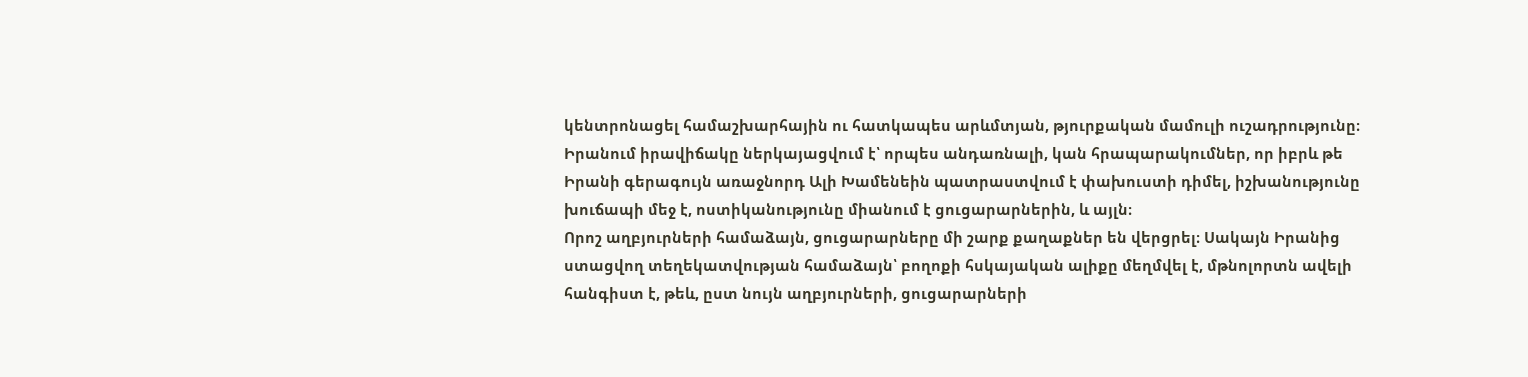կենտրոնացել համաշխարհային ու հատկապես արևմտյան, թյուրքական մամուլի ուշադրությունը։ Իրանում իրավիճակը ներկայացվում է՝ որպես անդառնալի, կան հրապարակումներ, որ իբրև թե Իրանի գերագույն առաջնորդ Ալի Խամենեին պատրաստվում է փախուստի դիմել, իշխանությունը խուճապի մեջ է, ոստիկանությունը միանում է ցուցարարներին, և այլն։
Որոշ աղբյուրների համաձայն, ցուցարարները մի շարք քաղաքներ են վերցրել։ Սակայն Իրանից ստացվող տեղեկատվության համաձայն՝ բողոքի հսկայական ալիքը մեղմվել է, մթնոլորտն ավելի հանգիստ է, թեև, ըստ նույն աղբյուրների, ցուցարարների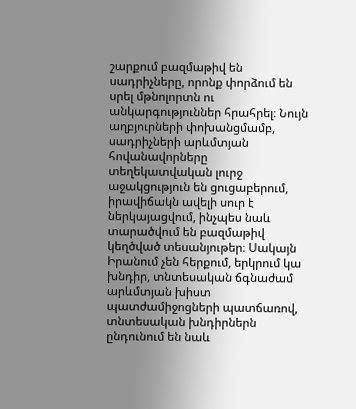շարքում բազմաթիվ են սադրիչները, որոնք փորձում են սրել մթնոլորտն ու անկարգություններ հրահրել։ Նույն աղբյուրների փոխանցմամբ, սադրիչների արևմտյան հովանավորները տեղեկատվական լուրջ աջակցություն են ցուցաբերում, իրավիճակն ավելի սուր է ներկայացվում, ինչպես նաև տարածվում են բազմաթիվ կեղծված տեսանյութեր։ Սակայն Իրանում չեն հերքում, երկրում կա խնդիր, տնտեսական ճգնաժամ արևմտյան խիստ պատժամիջոցների պատճառով, տնտեսական խնդիրներն ընդունում են նաև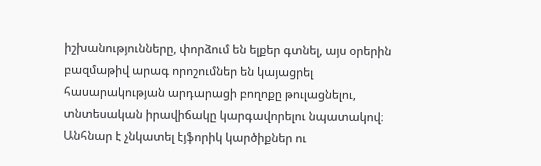իշխանությունները, փորձում են ելքեր գտնել, այս օրերին բազմաթիվ արագ որոշումներ են կայացրել հասարակության արդարացի բողոքը թուլացնելու, տնտեսական իրավիճակը կարգավորելու նպատակով։
Անհնար է չնկատել էյֆորիկ կարծիքներ ու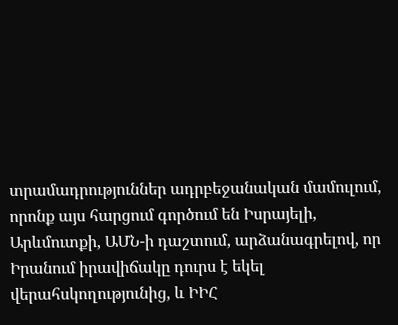տրամադրություններ ադրբեջանական մամուլում, որոնք այս հարցում գործում են Իսրայելի, Արևմուտքի, ԱՄՆ-ի դաշտում, արձանագրելով, որ Իրանում իրավիճակը դուրս է եկել վերահսկողությունից, և ԻԻՀ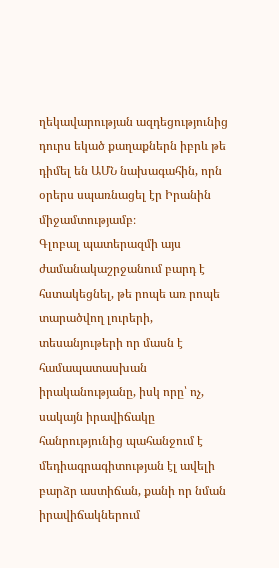ղեկավարության ազդեցությունից դուրս եկած քաղաքներն իբրև թե դիմել են ԱՄՆ նախագահին, որն օրերս սպառնացել էր Իրանին միջամտությամբ։
Գլոբալ պատերազմի այս ժամանակաշրջանում բարդ է հստակեցնել, թե րոպե առ րոպե տարածվող լուրերի, տեսանյութերի որ մասն է համապատասխան իրականությանը, իսկ որը՝ ոչ, սակայն իրավիճակը հանրությունից պահանջում է մեդիագրագիտության էլ ավելի բարձր աստիճան, քանի որ նման իրավիճակներում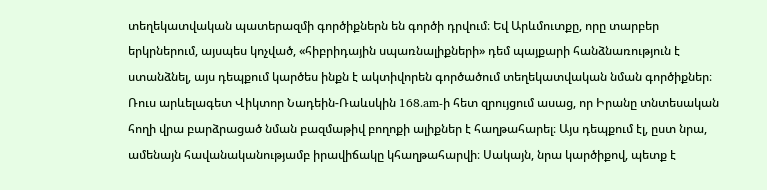տեղեկատվական պատերազմի գործիքներն են գործի դրվում։ Եվ Արևմուտքը, որը տարբեր երկրներում, այսպես կոչված, «հիբրիդային սպառնալիքների» դեմ պայքարի հանձնառություն է ստանձնել, այս դեպքում կարծես ինքն է ակտիվորեն գործածում տեղեկատվական նման գործիքներ։
Ռուս արևելագետ Վիկտոր Նադեին-Ռաևսկին 168.am-ի հետ զրույցում ասաց, որ Իրանը տնտեսական հողի վրա բարձրացած նման բազմաթիվ բողոքի ալիքներ է հաղթահարել։ Այս դեպքում էլ, ըստ նրա, ամենայն հավանականությամբ իրավիճակը կհաղթահարվի։ Սակայն, նրա կարծիքով, պետք է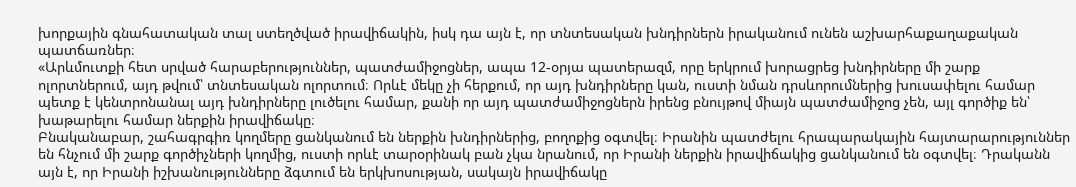խորքային գնահատական տալ ստեղծված իրավիճակին, իսկ դա այն է, որ տնտեսական խնդիրներն իրականում ունեն աշխարհաքաղաքական պատճառներ։
«Արևմուտքի հետ սրված հարաբերություններ, պատժամիջոցներ, ապա 12-օրյա պատերազմ, որը երկրում խորացրեց խնդիրները մի շարք ոլորտներում, այդ թվում՝ տնտեսական ոլորտում։ Որևէ մեկը չի հերքում, որ այդ խնդիրները կան, ուստի նման դրսևորումներից խուսափելու համար պետք է կենտրոնանալ այդ խնդիրները լուծելու համար, քանի որ այդ պատժամիջոցներն իրենց բնույթով միայն պատժամիջոց չեն, այլ գործիք են՝ խաթարելու համար ներքին իրավիճակը։
Բնականաբար, շահագրգիռ կողմերը ցանկանում են ներքին խնդիրներից, բողոքից օգտվել։ Իրանին պատժելու հրապարակային հայտարարություններ են հնչում մի շարք գործիչների կողմից, ուստի որևէ տարօրինակ բան չկա նրանում, որ Իրանի ներքին իրավիճակից ցանկանում են օգտվել։ Դրականն այն է, որ Իրանի իշխանությունները ձգտում են երկխոսության, սակայն իրավիճակը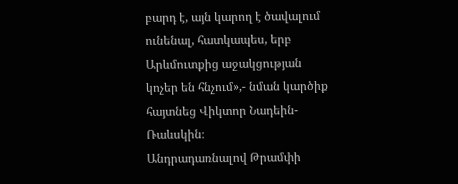բարդ է, այն կարող է ծավալում ունենալ, հատկապես, երբ Արևմուտքից աջակցության կոչեր են հնչում»,- նման կարծիք հայտնեց Վիկտոր Նադեին-Ռաևսկին։
Անդրադառնալով Թրամփի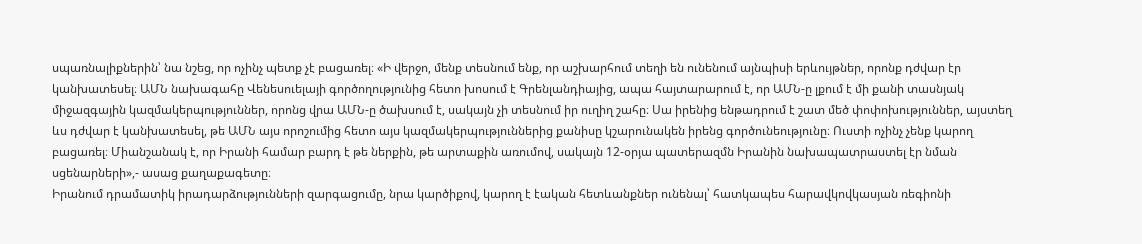սպառնալիքներին՝ նա նշեց, որ ոչինչ պետք չէ բացառել։ «Ի վերջո, մենք տեսնում ենք, որ աշխարհում տեղի են ունենում այնպիսի երևույթներ, որոնք դժվար էր կանխատեսել։ ԱՄՆ նախագահը Վենեսուելայի գործողությունից հետո խոսում է Գրենլանդիայից, ապա հայտարարում է, որ ԱՄՆ-ը լքում է մի քանի տասնյակ միջազգային կազմակերպություններ, որոնց վրա ԱՄՆ-ը ծախսում է, սակայն չի տեսնում իր ուղիղ շահը։ Սա իրենից ենթադրում է շատ մեծ փոփոխություններ, այստեղ ևս դժվար է կանխատեսել, թե ԱՄՆ այս որոշումից հետո այս կազմակերպություններից քանիսը կշարունակեն իրենց գործունեությունը։ Ուստի ոչինչ չենք կարող բացառել։ Միանշանակ է, որ Իրանի համար բարդ է թե ներքին, թե արտաքին առումով, սակայն 12-օրյա պատերազմն Իրանին նախապատրաստել էր նման սցենարների»,- ասաց քաղաքագետը։
Իրանում դրամատիկ իրադարձությունների զարգացումը, նրա կարծիքով, կարող է էական հետևանքներ ունենալ՝ հատկապես հարավկովկասյան ռեգիոնի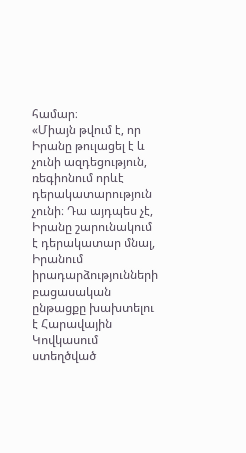համար։
«Միայն թվում է, որ Իրանը թուլացել է և չունի ազդեցություն, ռեգիոնում որևէ դերակատարություն չունի։ Դա այդպես չէ, Իրանը շարունակում է դերակատար մնալ, Իրանում իրադարձությունների բացասական ընթացքը խախտելու է Հարավային Կովկասում ստեղծված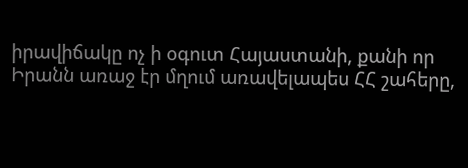իրավիճակը ոչ ի օգուտ Հայաստանի, քանի որ Իրանն առաջ էր մղում առավելապես ՀՀ շահերը,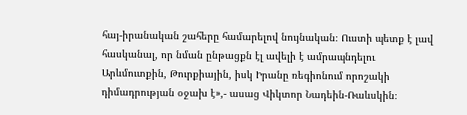հայ-իրանական շահերը համարելով նույնական։ Ուստի պետք է լավ հասկանալ, որ նման ընթացքն էլ ավելի է ամրապնդելու Արևմուտքին, Թուրքիային, իսկ Իրանը ռեգիոնում որոշակի դիմադրության օջախ է»,- ասաց Վիկտոր Նադեին-Ռաևսկին։